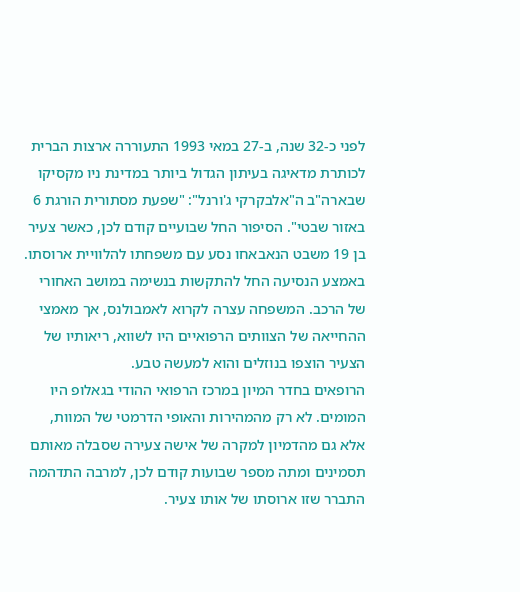לפני כ-32 שנה, ב-27 במאי 1993 התעוררה ארצות הברית לכותרת מדאיגה בעיתון הגדול ביותר במדינת ניו מקסיקו שבארה"ב ה"אלבקרקי ג'ורנל": "שפעת מסתורית הורגת 6 באזור שבטי". הסיפור החל שבועיים קודם לכן, כאשר צעיר בן 19 משבט הנאבאחו נסע עם משפחתו להלוויית ארוסתו. באמצע הנסיעה החל להתקשות בנשימה במושב האחורי של הרכב. המשפחה עצרה לקרוא לאמבולנס, אך מאמצי ההחייאה של הצוותים הרפואיים היו לשווא, ריאותיו של הצעיר הוצפו בנוזלים והוא למעשה טבע.
הרופאים בחדר המיון במרכז הרפואי ההודי בגאלופ היו המומים. לא רק מהמהירות והאופי הדרמטי של המוות, אלא גם מהדמיון למקרה של אישה צעירה שסבלה מאותם תסמינים ומתה מספר שבועות קודם לכן, למרבה התדהמה התברר שזו ארוסתו של אותו צעיר.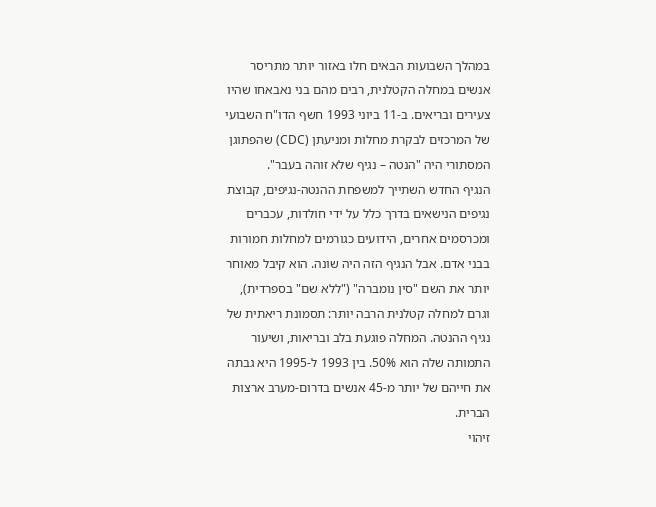במהלך השבועות הבאים חלו באזור יותר מתריסר אנשים במחלה הקטלנית, רבים מהם בני נאבאחו שהיו צעירים ובריאים. ב-11 ביוני 1993 חשף הדו"ח השבועי של המרכזים לבקרת מחלות ומניעתן (CDC) שהפתוגן המסתורי היה "הנטה – נגיף שלא זוהה בעבר".
הנגיף החדש השתייך למשפחת ההנטה-נגיפים, קבוצת נגיפים הנישאים בדרך כלל על ידי חולדות, עכברים ומכרסמים אחרים, הידועים כגורמים למחלות חמורות בבני אדם. אבל הנגיף הזה היה שונה. הוא קיבל מאוחר יותר את השם "סין נומברה" ("ללא שם" בספרדית), וגרם למחלה קטלנית הרבה יותר: תסמונת ריאתית של נגיף ההנטה. המחלה פוגעת בלב ובריאות, ושיעור התמותה שלה הוא 50%. בין 1993 ל-1995 היא גבתה את חייהם של יותר מ-45 אנשים בדרום-מערב ארצות הברית.
זיהוי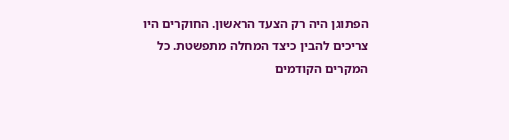הפתוגן היה רק הצעד הראשון. החוקרים היו צריכים להבין כיצד המחלה מתפשטת. כל המקרים הקודמים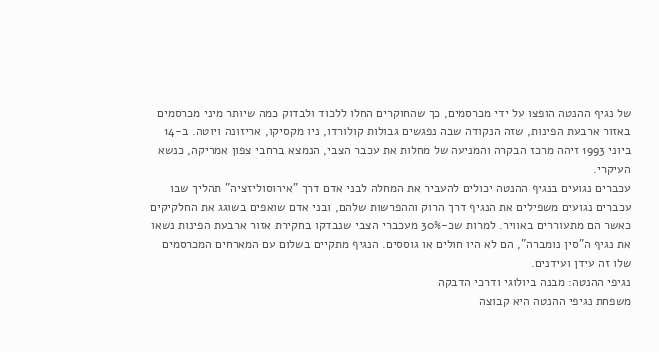של נגיף ההנטה הופצו על ידי מכרסמים, כך שהחוקרים החלו ללכוד ולבדוק כמה שיותר מיני מכרסמים באזור ארבעת הפינות, שזה הנקודה שבה נפגשים גבולות קולורדו, ניו מקסיקו, אריזונה ויוטה. ב-14 ביוני 1993 זיהה מרכז הבקרה והמניעה של מחלות את עכבר הצבי, הנמצא ברחבי צפון אמריקה, כנשא העיקרי.
עכברים נגועים בנגיף ההנטה יכולים להעביר את המחלה לבני אדם דרך "אירוסוליזציה" תהליך שבו עכברים נגועים משפילים את הנגיף דרך הרוק וההפרשות שלהם, ובני אדם שואפים בשוגג את החלקיקים כאשר הם מתעוררים באוויר. למרות שכ-30% מעכברי הצבי שנבדקו בחקירת אזור ארבעת הפינות נשאו את נגיף ה"סין נומברה", הם לא היו חולים או גוססים. הנגיף מתקיים בשלום עם המארחים המכרסמים שלו זה עידן ועידנים.
נגיפי ההנטה: מבנה ביולוגי ודרכי הדבקה
משפחת נגיפי ההנטה היא קבוצה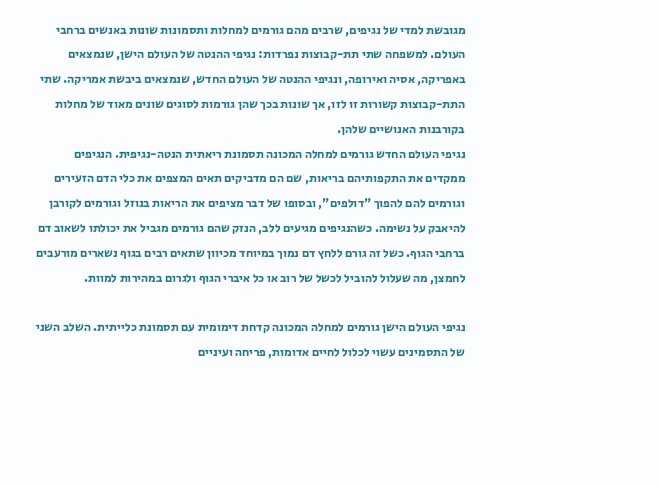מגובשת למדי של נגיפים, שרבים מהם גורמים למחלות ותסמונות שונות באנשים ברחבי העולם. למשפחה שתי תת-קבוצות נפרדות: נגיפי ההנטה של העולם הישן, שנמצאים באפריקה, אסיה ואירופה, ונגיפי ההנטה של העולם החדש, שנמצאים ביבשת אמריקה. שתי התת-קבוצות קשורות זו לזו, אך שונות בכך שהן גורמות לסוגים שונים מאוד של מחלות בקורבנות האנושיים שלהן.
נגיפי העולם החדש גורמים למחלה המכונה תסמונת ריאתית הנטה-נגיפית. הנגיפים ממקדים את התקפותיהם בריאות, שם הם מדביקים תאים המצפים את כלי הדם הזעירים וגורמים להם להפוך "דולפים", ובסופו של דבר מציפים את הריאות בנוזל וגורמים לקורבן להיאבק על נשימה. כשהנגיפים מגיעים ללב, הנזק שהם גורמים מגביל את יכולתו לשאוב דם ברחבי הגוף. כשל זה גורם ללחץ דם נמוך במיוחד מכיוון שתאים רבים בגוף נשארים מורעבים לחמצן, מה שעלול להוביל לכשל של רוב או כל איברי הגוף ולגרום במהירות למוות.

נגיפי העולם הישן גורמים למחלה המכונה קדחת דימומית עם תסמונת כלייתית. השלב השני של התסמינים עשוי לכלול לחיים אדומות, פריחה ועיניים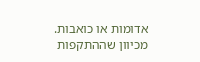אדומות או כואבות. מכיוון שההתקפות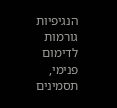הנגיפיות גורמות לדימום פנימי, תסמינים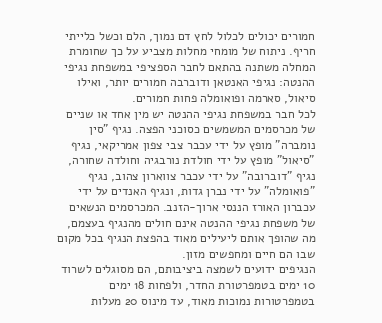חמורים יכולים לכלול לחץ דם נמוך, הלם וכשל כלייתי חריף. ניתוח של מומחי מחלות מצביע על כך שחומרת המחלה משתנה בהתאם לחבר הספציפי במשפחת נגיפי ההנטה: נגיפי האנטאן ודוברבה חמורים יותר, ואילו סיאול, סארמה ופואומלה פחות חמורים.
לכל חבר במשפחת נגיפי ההנטה יש מין אחד או שניים של מכרסמים המשמשים כסוכני הפצה. נגיף "סין נומברה" מופץ על ידי עכבר צבי צפון אמריקאי, נגיף "סיאול" מופץ על ידי חולדת נורבגיה וחולדה שחורה, נגיף "דוברובה" על ידי עכבר צווארון צהוב, נגיף "פואומלה" על ידי נברן גדות, ונגיף האנדים על ידי עכברון האורז הננסי ארוך-הזנב. המכרסמים הנשאים של משפחת נגיפי ההנטה אינם חולים מהנגיף בעצמם, מה שהופך אותם ליעילים מאוד בהפצת הנגיף בכל מקום שבו הם חיים ומחפשים מזון.
הנגיפים ידועים לשמצה ביציבותם, הם מסוגלים לשרוד 10 ימים בטמפרטורת החדר, ולפחות 18 ימים בטמפרטורות נמוכות מאוד, עד מינוס 20 מעלות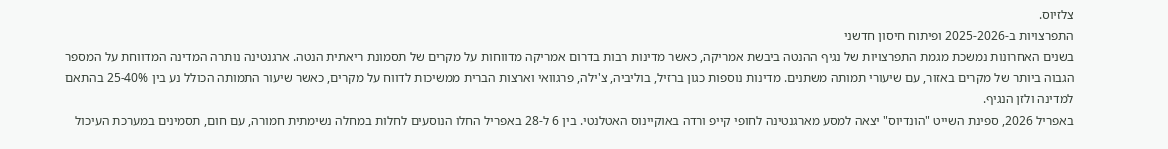צלזיוס.
התפרצויות ב-2025-2026 ופיתוח חיסון חדשני
בשנים האחרונות נמשכת מגמת התפרצויות של נגיף ההנטה ביבשת אמריקה, כאשר מדינות רבות בדרום אמריקה מדווחות על מקרים של תסמונת ריאתית הנטה. ארגנטינה נותרה המדינה המדווחת על המספר הגבוה ביותר של מקרים באזור, עם שיעורי תמותה משתנים. מדינות נוספות כגון ברזיל, בוליביה, צ'ילה, פרגוואי וארצות הברית ממשיכות לדווח על מקרים, כאשר שיעור התמותה הכולל נע בין 25-40% בהתאם למדינה ולזן הנגיף.
באפריל 2026, ספינת השייט "הונדיוס" יצאה למסע מארגנטינה לחופי קייפ ורדה באוקיינוס האטלנטי. בין 6 ל-28 באפריל החלו הנוסעים לחלות במחלה נשימתית חמורה, עם חום, תסמינים במערכת העיכול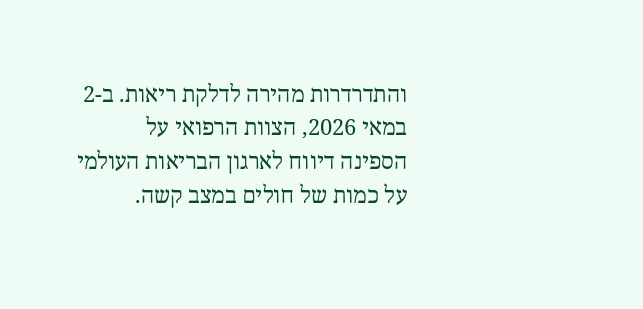והתדרדרות מהירה לדלקת ריאות. ב-2 במאי 2026, הצוות הרפואי על הספינה דיווח לארגון הבריאות העולמי על כמות של חולים במצב קשה.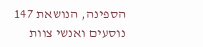הספינה, הנושאת 147 נוסעים ואנשי צוות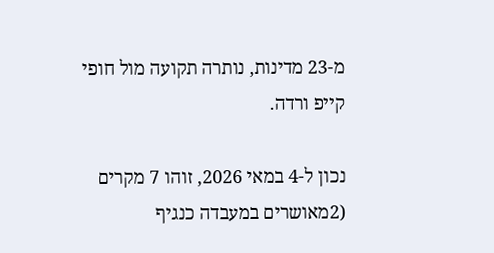מ-23 מדינות, נותרה תקועה מול חופי קייפ ורדה.

נכון ל-4 במאי 2026, זוהו 7 מקרים (2מאושרים במעבדה כנגיף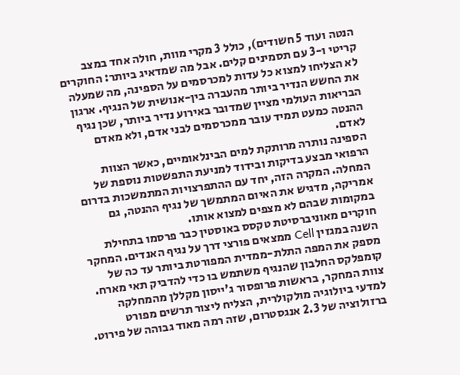הנטה ועוד 5 חשודים), כולל 3 מקרי מוות, חולה אחד במצב קריטי ו-3 עם תסמינים קלים. אבל מה שמדאיג ביותר: החוקרים לא הצליחו למצוא כל עדות למכרסמים על הספינה, מה שמעלה את החשש הנדיר ביותר מהעברה בין-אנושית של הנגיף. ארגון הבריאות העולמי מציין שמדובר באירוע נדיר ביותר, שכן נגיף ההנטה כמעט תמיד עובר ממכרסמים לבני אדם, ולא מאדם לאדם.
הספינה נותרה מרותקת למים הבינלאומיים, כאשר הצוות הרפואי מבצע בדיקות ובידוד למניעת התפשטות נוספת של המחלה. המקרה הזה, יחד עם ההתפרצויות המתמשכות בדרום אמריקה, מדגיש את האיום המתמשך של נגיף ההנטה, גם במקומות שבהם לא מצפים למצוא אותו.
חוקרים מאוניברסיטת טקסס באוסטין כבר פרסמו בתחילת השנה במגזין Cell ממצאים פורצי דרך על נגיף האנדים. המחקר מספק את המפה התלת-ממדית המפורטת ביותר עד כה של קומפלקס החלבון שהנגיף משתמש בו כדי להדביק תאי מארח. צוות המחקר, בראשות פרופסור ג'ייסון מקללן מהמחלקה למדעי ביולוגיה מולקולרית, הצליח ליצור תרשים מפורט ברזולוציה של 2.3 אנגסטרום, שזה רמה מאוד גבוהה של פירוט.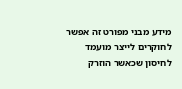מידע מבני מפורט זה אפשר לחוקרים לייצר מועמד לחיסון שכאשר הוזרק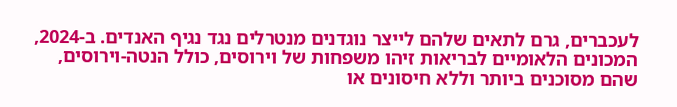לעכברים, גרם לתאים שלהם לייצר נוגדנים מנטרלים נגד נגיף האנדים. ב-2024, המכונים הלאומיים לבריאות זיהו משפחות של וירוסים, כולל הנטה-וירוסים, שהם מסוכנים ביותר וללא חיסונים או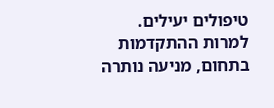טיפולים יעילים.
למרות ההתקדמות בתחום, מניעה נותרה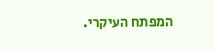המפתח העיקרי.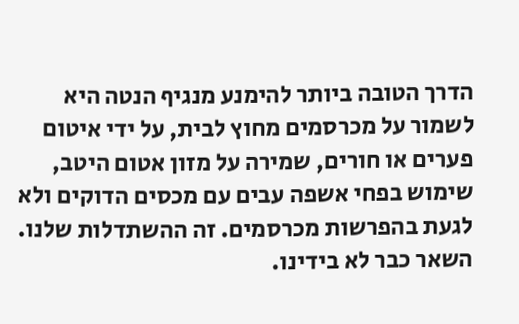הדרך הטובה ביותר להימנע מנגיף הנטה היא לשמור על מכרסמים מחוץ לבית, על ידי איטום פערים או חורים, שמירה על מזון אטום היטב, שימוש בפחי אשפה עבים עם מכסים הדוקים ולא לגעת בהפרשות מכרסמים. זה ההשתדלות שלנו. השאר כבר לא בידינו.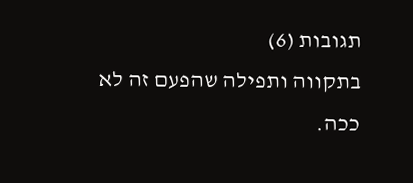תגובות (6)
בתקווה ותפילה שהפעם זה לא ככה.